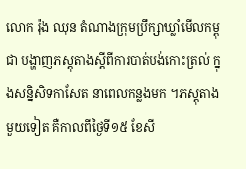លោក រ៉ុង ឈុន តំណាងក្រុមប្រឹក្សាឃ្លាំមើលកម្ពុជា បង្ហាញភស្តុតាងស្តីពីការបាត់បង់កោះត្រល់ ក្នុងសន្និសិទកាសែត នាពេលកន្លងមក ។ភស្តុតាងមួយទៀត គឺកាលពីថ្ងៃទី១៥ ខែសី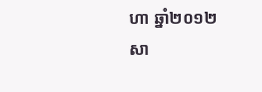ហា ឆ្នាំ២០១២ សា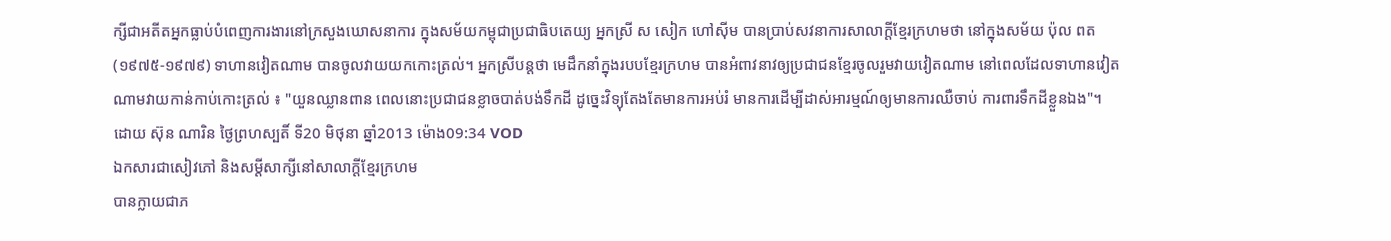ក្សីជាអតីតអ្នកធ្លាប់បំពេញការងារនៅក្រសួងឃោសនាការ ក្នុងសម័យកម្ពុជាប្រជាធិបតេយ្យ អ្នកស្រី ស សៀក ហៅស៊ីម បានប្រាប់សវនាការសាលាក្តីខ្មែរក្រហមថា នៅក្នុងសម័យ ប៉ុល ពត(១៩៧៥-១៩៧៩) ទាហានវៀតណាម បានចូលវាយយកកោះត្រល់។ អ្នកស្រីបន្តថា មេដឹកនាំក្នុងរបបខ្មែរក្រហម បានអំពាវនាវឲ្យប្រជាជនខ្មែរចូលរួមវាយវៀតណាម នៅពេលដែលទាហានវៀតណាមវាយកាន់កាប់កោះត្រល់ ៖ "យួនឈ្លានពាន ពេលនោះប្រជាជនខ្លាចបាត់បង់ទឹកដី ដូច្នេះវិទ្យុតែងតែមានការអប់រំ មានការដើម្បីដាស់អារម្មណ៍ឲ្យមានការឈឺចាប់ ការពារទឹកដីខ្លួនឯង"។
ដោយ ស៊ុន ណារិន ថ្ងៃព្រហស្បតិ៍ ទី20 មិថុនា ឆ្នាំ2013 ម៉ោង09:34 VOD
ឯកសារជាសៀវភៅ និងសម្តីសាក្សីនៅសាលាក្តីខ្មែរក្រហម
បានក្លាយជាភ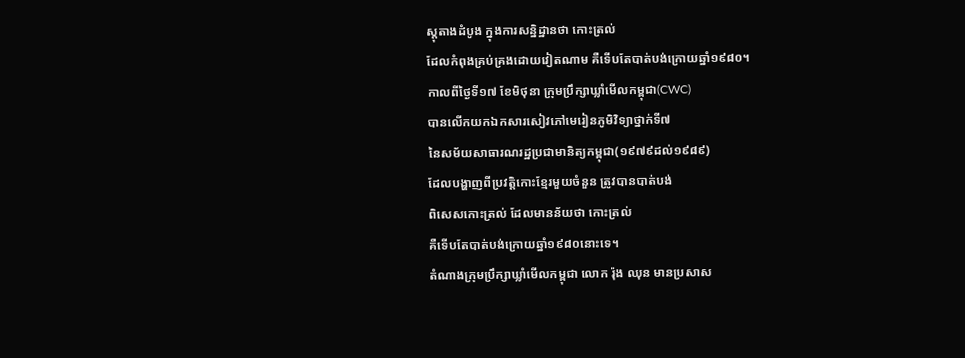ស្តុតាងដំបូង ក្នុងការសន្និដ្ឋានថា កោះត្រល់
ដែលកំពុងគ្រប់គ្រងដោយវៀតណាម គឺទើបតែបាត់បង់ក្រោយឆ្នាំ១៩៨០។
កាលពីថ្ងៃទី១៧ ខែមិថុនា ក្រុមប្រឹក្សាឃ្លាំមើលកម្ពុជា(CWC)
បានលើកយកឯកសារសៀវភៅមេរៀនភូមិវិទ្យាថ្នាក់ទី៧
នៃសម័យសាធារណរដ្ឋប្រជាមានិត្យកម្ពុជា(១៩៧៩ដល់១៩៨៩)
ដែលបង្ហាញពីប្រវត្តិកោះខ្មែរមួយចំនួន ត្រូវបានបាត់បង់
ពិសេសកោះត្រល់ ដែលមានន័យថា កោះត្រល់
គឺទើបតែបាត់បង់ក្រោយឆ្នាំ១៩៨០នោះទេ។
តំណាងក្រុមប្រឹក្សាឃ្លាំមើលកម្ពុជា លោក រ៉ុង ឈុន មានប្រសាស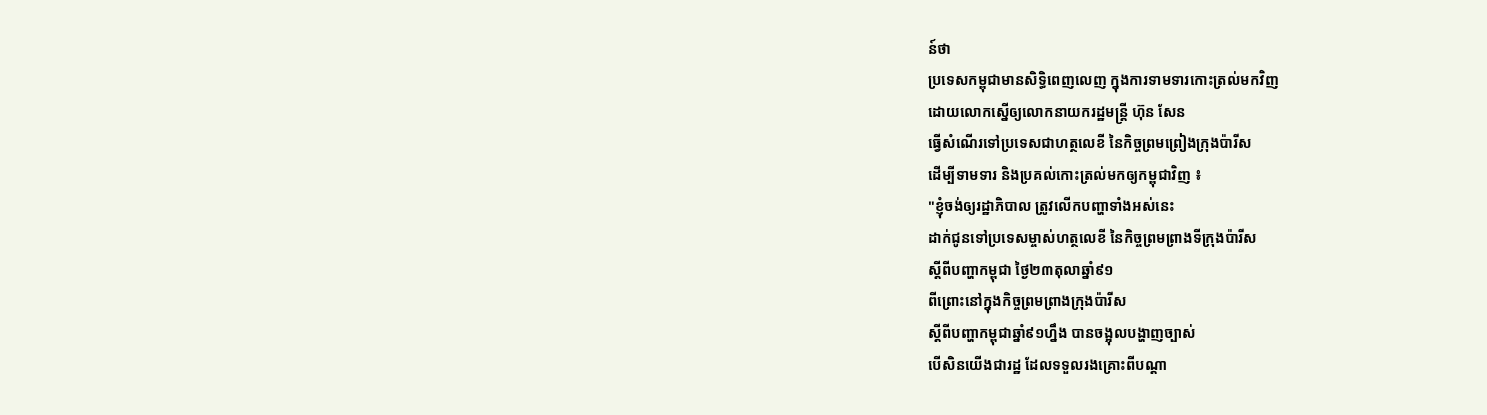ន៍ថា
ប្រទេសកម្ពុជាមានសិទ្ធិពេញលេញ ក្នុងការទាមទារកោះត្រល់មកវិញ
ដោយលោកស្នើឲ្យលោកនាយករដ្ឋមន្ត្រី ហ៊ុន សែន
ធ្វើសំណើរទៅប្រទេសជាហត្ថលេខី នៃកិច្ចព្រមព្រៀងក្រុងប៉ារីស
ដើម្បីទាមទារ និងប្រគល់កោះត្រល់មកឲ្យកម្ពុជាវិញ ៖
"ខ្ញុំចង់ឲ្យរដ្ឋាភិបាល ត្រូវលើកបញ្ហាទាំងអស់នេះ
ដាក់ជូនទៅប្រទេសម្ចាស់ហត្ថលេខី នៃកិច្ចព្រមព្រាងទីក្រុងប៉ារីស
ស្តីពីបញ្ហាកម្ពុជា ថ្ងៃ២៣តុលាឆ្នាំ៩១
ពីព្រោះនៅក្នុងកិច្ចព្រមព្រាងក្រុងប៉ារីស
ស្តីពីបញ្ហាកម្ពុជាឆ្នាំ៩១ហ្នឹង បានចង្អុលបង្ហាញច្បាស់
បើសិនយើងជារដ្ឋ ដែលទទួលរងគ្រោះពីបណ្តា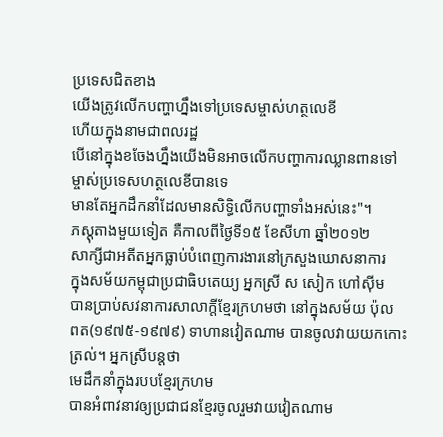ប្រទេសជិតខាង
យើងត្រូវលើកបញ្ហាហ្នឹងទៅប្រទេសម្ចាស់ហត្ថលេខី
ហើយក្នុងនាមជាពលរដ្ឋ
បើនៅក្នុងខចែងហ្នឹងយើងមិនអាចលើកបញ្ហាការឈ្លានពានទៅ
ម្ចាស់ប្រទេសហត្ថលេខីបានទេ
មានតែអ្នកដឹកនាំដែលមានសិទ្ធិលើកបញ្ហាទាំងអស់នេះ"។
ភស្តុតាងមួយទៀត គឺកាលពីថ្ងៃទី១៥ ខែសីហា ឆ្នាំ២០១២
សាក្សីជាអតីតអ្នកធ្លាប់បំពេញការងារនៅក្រសួងឃោសនាការ
ក្នុងសម័យកម្ពុជាប្រជាធិបតេយ្យ អ្នកស្រី ស សៀក ហៅស៊ីម
បានប្រាប់សវនាការសាលាក្តីខ្មែរក្រហមថា នៅក្នុងសម័យ ប៉ុល
ពត(១៩៧៥-១៩៧៩) ទាហានវៀតណាម បានចូលវាយយកកោះត្រល់។ អ្នកស្រីបន្តថា
មេដឹកនាំក្នុងរបបខ្មែរក្រហម
បានអំពាវនាវឲ្យប្រជាជនខ្មែរចូលរួមវាយវៀតណាម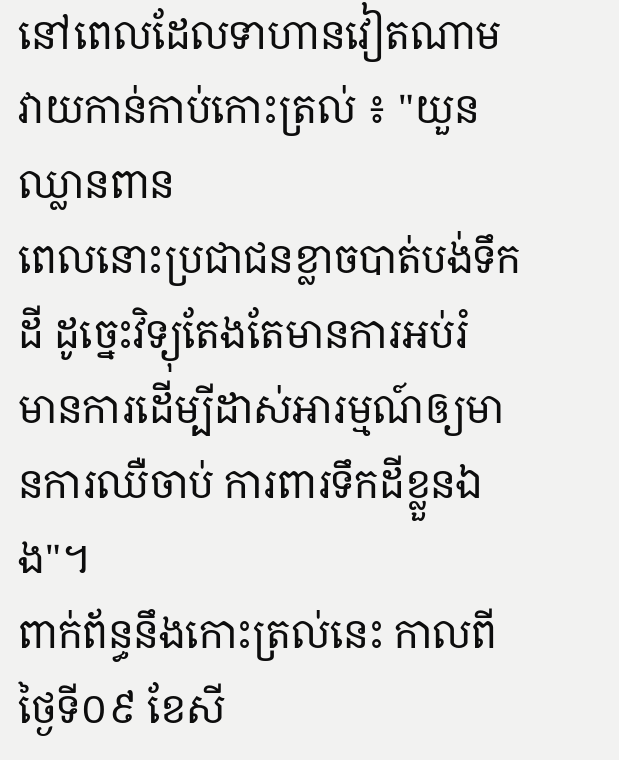នៅពេលដែលទាហានវៀតណាមវាយកាន់កាប់កោះត្រល់ ៖ "យួនឈ្លានពាន
ពេលនោះប្រជាជនខ្លាចបាត់បង់ទឹកដី ដូច្នេះវិទ្យុតែងតែមានការអប់រំ
មានការដើម្បីដាស់អារម្មណ៍ឲ្យមានការឈឺចាប់ ការពារទឹកដីខ្លួនឯង"។
ពាក់ព័ន្ធនឹងកោះត្រល់នេះ កាលពីថ្ងៃទី០៩ ខែសី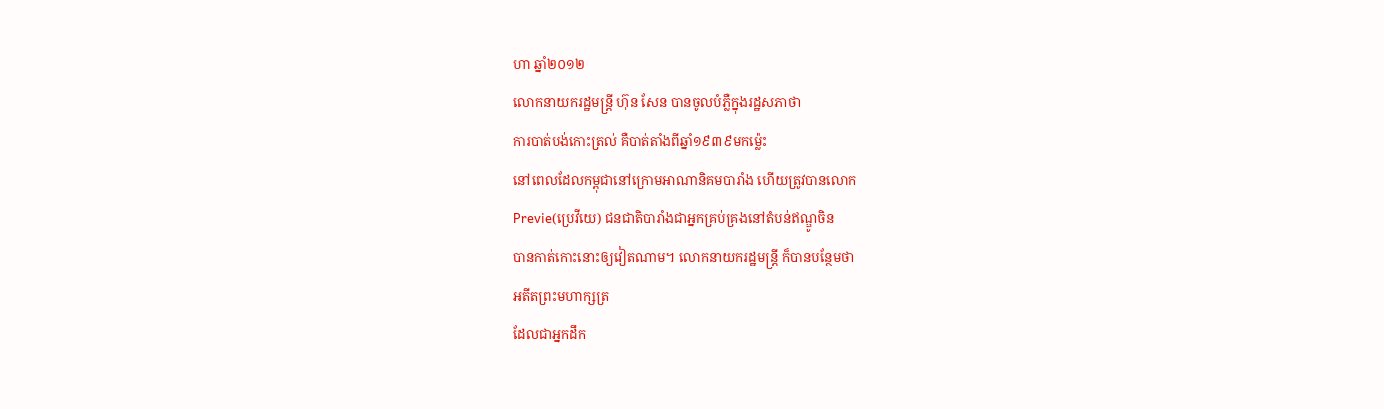ហា ឆ្នាំ២០១២
លោកនាយករដ្ឋមន្ត្រី ហ៊ុន សែន បានចូលបំភ្លឺក្នុងរដ្ឋសភាថា
ការបាត់បង់កោះត្រល់ គឺបាត់តាំងពីឆ្នាំ១៩៣៩មកម្ល៉េះ
នៅពេលដែលកម្ពុជានៅក្រោមអាណានិគមបារាំង ហើយត្រូវបានលោក
Previe(ប្រេវីយេ) ជនជាតិបារាំងជាអ្នកគ្រប់គ្រងនៅតំបន់ឥណ្ឌូចិន
បានកាត់កោះនោះឲ្យវៀតណាម។ លោកនាយករដ្ឋមន្ត្រី ក៏បានបន្ថែមថា
អតីតព្រះមហាក្សត្រ
ដែលជាអ្នកដឹក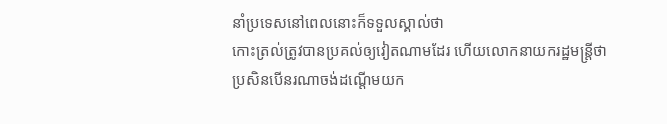នាំប្រទេសនៅពេលនោះក៏ទទួលស្គាល់ថា
កោះត្រល់ត្រូវបានប្រគល់ឲ្យវៀតណាមដែរ ហើយលោកនាយករដ្ឋមន្ត្រីថា
ប្រសិនបើនរណាចង់ដណ្តើមយក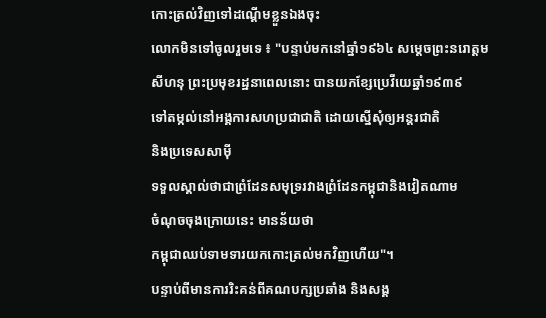កោះត្រល់វិញទៅដណ្តើមខ្លួនឯងចុះ
លោកមិនទៅចូលរួមទេ ៖ "បន្ទាប់មកនៅឆ្នាំ១៩៦៤ សម្តេចព្រះនរោត្តម
សីហនុ ព្រះប្រមុខរដ្ឋនាពេលនោះ បានយកខ្សែប្រេវីយេឆ្នាំ១៩៣៩
ទៅតម្កល់នៅអង្គការសហប្រជាជាតិ ដោយស្នើសុំឲ្យអន្តរជាតិ
និងប្រទេសសាម៉ី
ទទួលស្គាល់ថាជាព្រំដែនសមុទ្ររវាងព្រំដែនកម្ពុជានិងវៀតណាម
ចំណុចចុងក្រោយនេះ មានន័យថា
កម្ពុជាឈប់ទាមទារយកកោះត្រល់មកវិញហើយ"។
បន្ទាប់ពីមានការរិះគន់ពីគណបក្សប្រឆាំង និងសង្គ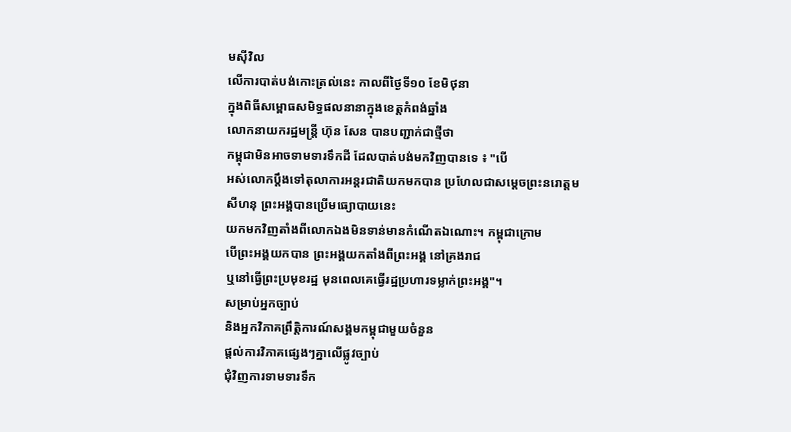មស៊ីវិល
លើការបាត់បង់កោះត្រល់នេះ កាលពីថ្ងៃទី១០ ខែមិថុនា
ក្នុងពិធីសម្ពោធសមិទ្ធផលនានាក្នុងខេត្តកំពង់ឆ្នាំង
លោកនាយករដ្ឋមន្ត្រី ហ៊ុន សែន បានបញ្ជាក់ជាថ្មីថា
កម្ពុជាមិនអាចទាមទារទឹកដី ដែលបាត់បង់មកវិញបានទេ ៖ "បើ
អស់លោកប្តឹងទៅតុលាការអន្តរជាតិយកមកបាន ប្រហែលជាសម្តេចព្រះនរោត្តម
សីហនុ ព្រះអង្គបានប្រើមធ្យោបាយនេះ
យកមកវិញតាំងពីលោកឯងមិនទាន់មានកំណើតឯណោះ។ កម្ពុជាក្រោម
បើព្រះអង្គយកបាន ព្រះអង្គយកតាំងពីព្រះអង្គ នៅគ្រងរាជ
ឬនៅធ្វើព្រះប្រមុខរដ្ឋ មុនពេលគេធ្វើរដ្ឋប្រហារទម្លាក់ព្រះអង្គ"។
សម្រាប់អ្នកច្បាប់
និងអ្នកវិភាគព្រឹត្តិការណ៍សង្គមកម្ពុជាមួយចំនួន
ផ្តល់ការវិភាគផ្សេងៗគ្នាលើផ្លូវច្បាប់
ជុំវិញការទាមទារទឹក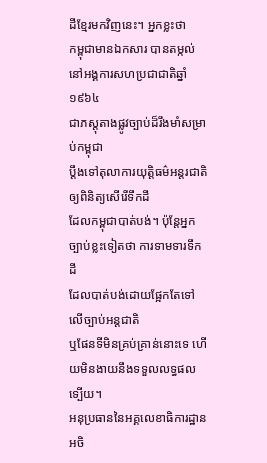ដីខ្មែរមកវិញនេះ។ អ្នកខ្លះថា
កម្ពុជាមានឯកសារ បានតម្កល់នៅអង្គការសហប្រជាជាតិឆ្នាំ១៩៦៤
ជាភស្តុតាងផ្លូវច្បាប់ដ៏រឹងមាំសម្រាប់កម្ពុជា
ប្តឹងទៅតុលាការយុត្តិធម៌អន្តរជាតិឲ្យពិនិត្យសើរើទឹកដី
ដែលកម្ពុជាបាត់បង់។ ប៉ុន្តែអ្នកច្បាប់ខ្លះទៀតថា ការទាមទារទឹកដី
ដែលបាត់បង់ដោយផ្អែកតែទៅលើច្បាប់អន្តជាតិ
ឬផែនទីមិនគ្រប់គ្រាន់នោះទេ ហើយមិនងាយនឹងទទួលលទ្ធផលទ្បើយ។
អនុប្រធាននៃអគ្គលេខាធិការដ្ឋានអចិ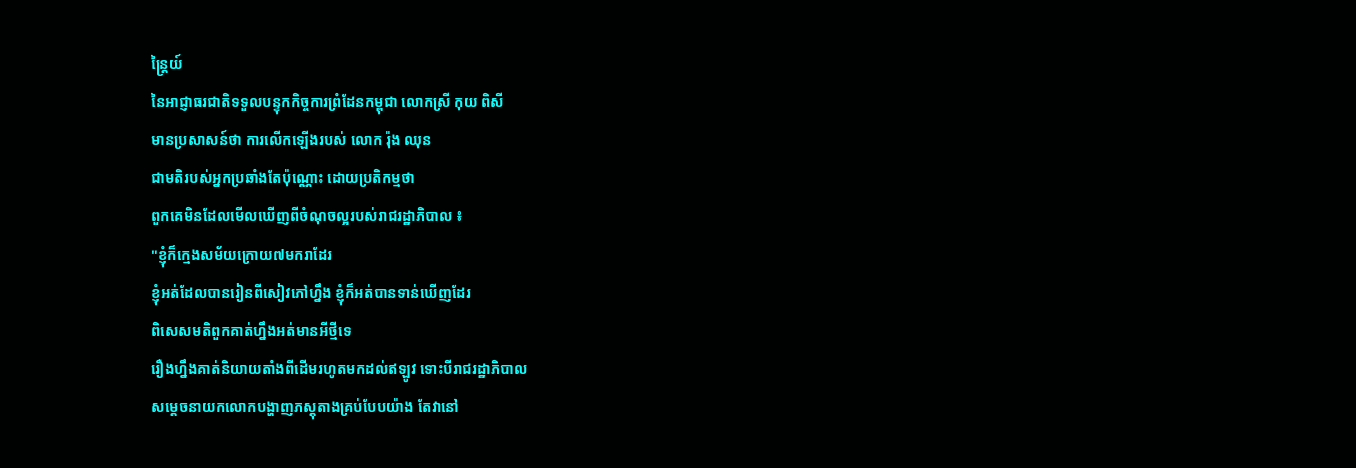ន្ត្រៃយ៍
នៃអាជ្ញាធរជាតិទទួលបន្ទុកកិច្ចការព្រំដែនកម្ពុជា លោកស្រី កុយ ពិសី
មានប្រសាសន៍ថា ការលើកឡើងរបស់ លោក រ៉ុង ឈុន
ជាមតិរបស់អ្នកប្រឆាំងតែប៉ុណ្ណោះ ដោយប្រតិកម្មថា
ពួកគេមិនដែលមើលឃើញពីចំណុចល្អរបស់រាជរដ្ឋាភិបាល ៖
"ខ្ញុំក៏ក្មេងសម័យក្រោយ៧មករាដែរ
ខ្ញុំអត់ដែលបានរៀនពីសៀវភៅហ្នឹង ខ្ញុំក៏អត់បានទាន់ឃើញដែរ
ពិសេសមតិពួកគាត់ហ្នឹងអត់មានអីថ្មីទេ
រឿងហ្នឹងគាត់និយាយតាំងពីដើមរហូតមកដល់ឥឡូវ ទោះបីរាជរដ្ឋាភិបាល
សម្តេចនាយកលោកបង្ហាញភស្តុតាងគ្រប់បែបយ៉ាង តែវានៅ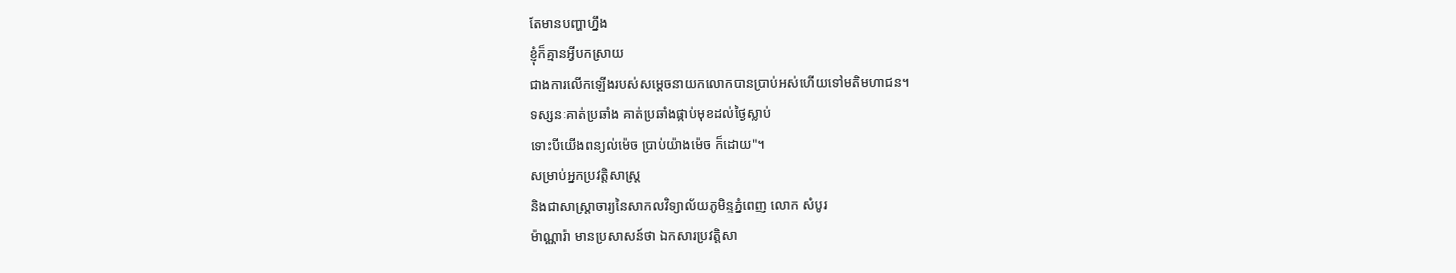តែមានបញ្ហាហ្នឹង
ខ្ញុំក៏គ្មានអ្វីបកស្រាយ
ជាងការលើកឡើងរបស់សម្តេចនាយកលោកបានប្រាប់អស់ហើយទៅមតិមហាជន។
ទស្សនៈគាត់ប្រឆាំង គាត់ប្រឆាំងផ្កាប់មុខដល់ថ្ងៃស្លាប់
ទោះបីយើងពន្យល់ម៉េច ប្រាប់យ៉ាងម៉េច ក៏ដោយ"។
សម្រាប់អ្នកប្រវត្ដិសាស្ដ្រ
និងជាសាស្ដ្រាចារ្យនៃសាកលវិទ្យាល័យភូមិន្ទភ្នំពេញ លោក សំបូរ
ម៉ាណ្ណារ៉ា មានប្រសាសន៍ថា ឯកសារប្រវត្តិសា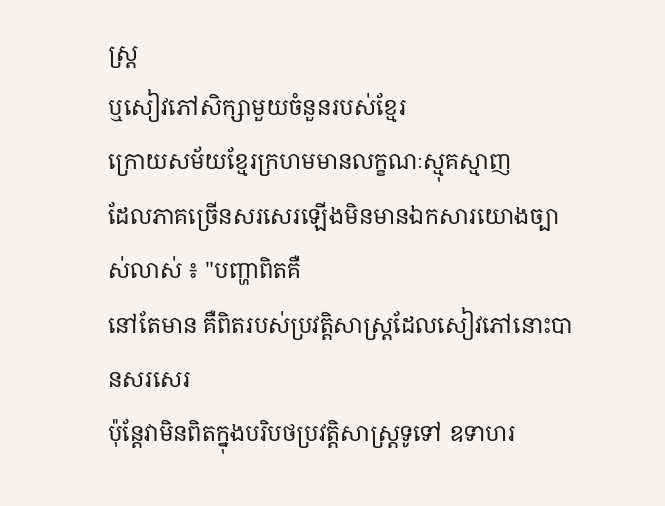ស្ត្រ
ឬសៀវភៅសិក្សាមួយចំនួនរបស់ខ្មែរ
ក្រោយសម័យខ្មែរក្រហមមានលក្ខណៈស្មុគស្មាញ
ដែលភាគច្រើនសរសេរឡើងមិនមានឯកសារយោងច្បាស់លាស់ ៖ "បញ្ហាពិតគឺ
នៅតែមាន គឺពិតរបស់ប្រវត្តិសាស្ត្រដែលសៀវភៅនោះបានសរសេរ
ប៉ុន្តែវាមិនពិតក្នុងបរិបថប្រវត្តិសាស្ត្រទូទៅ ឧទាហរ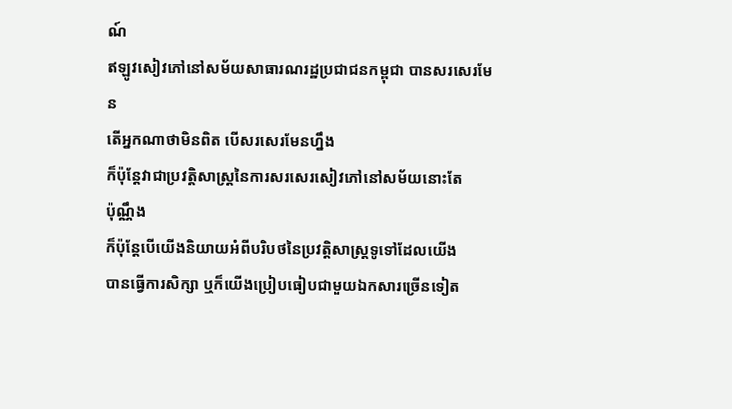ណ៍
ឥឡូវសៀវភៅនៅសម័យសាធារណរដ្ឋប្រជាជនកម្ពុជា បានសរសេរមែន
តើអ្នកណាថាមិនពិត បើសរសេរមែនហ្នឹង
ក៏ប៉ុន្តែវាជាប្រវត្តិសាស្ត្រនៃការសរសេរសៀវភៅនៅសម័យនោះតែ
ប៉ុណ្ណឹង
ក៏ប៉ុន្តែបើយើងនិយាយអំពីបរិបថនៃប្រវត្តិសាស្ត្រទូទៅដែលយើង
បានធ្វើការសិក្សា ឬក៏យើងប្រៀបធៀបជាមួយឯកសារច្រើនទៀត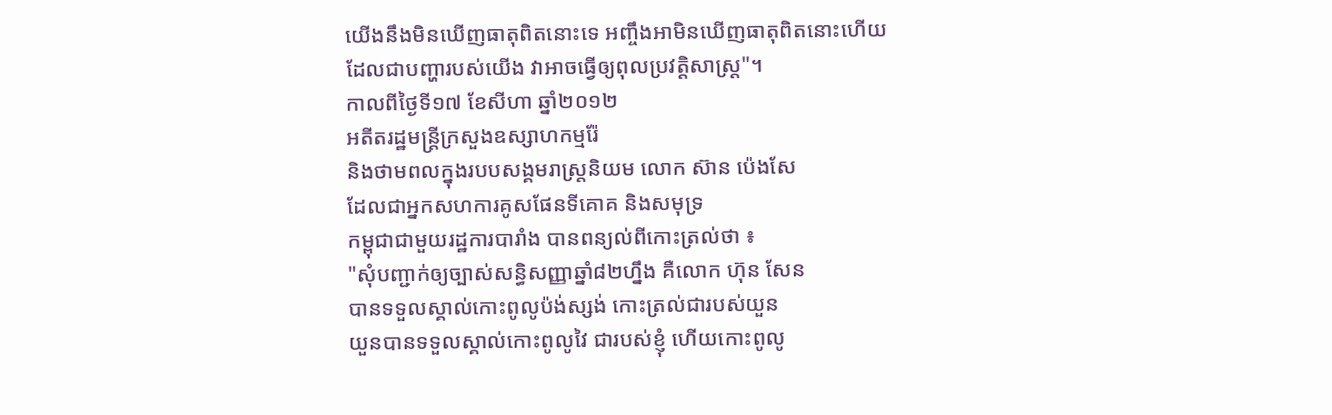យើងនឹងមិនឃើញធាតុពិតនោះទេ អញ្ចឹងអាមិនឃើញធាតុពិតនោះហើយ
ដែលជាបញ្ហារបស់យើង វាអាចធ្វើឲ្យពុលប្រវត្តិសាស្ត្រ"។
កាលពីថ្ងៃទី១៧ ខែសីហា ឆ្នាំ២០១២
អតីតរដ្ឋមន្ត្រីក្រសួងឧស្សាហកម្មរ៉ែ
និងថាមពលក្នុងរបបសង្គមរាស្ត្រនិយម លោក ស៊ាន ប៉េងសែ
ដែលជាអ្នកសហការគូសផែនទីគោគ និងសមុទ្រ
កម្ពុជាជាមួយរដ្ឋការបារាំង បានពន្យល់ពីកោះត្រល់ថា ៖
"សុំបញ្ជាក់ឲ្យច្បាស់សន្ធិសញ្ញាឆ្នាំ៨២ហ្នឹង គឺលោក ហ៊ុន សែន
បានទទួលស្គាល់កោះពូលូប៉ង់ស្សង់ កោះត្រល់ជារបស់យួន
យួនបានទទួលស្គាល់កោះពូលូវៃ ជារបស់ខ្ញុំ ហើយកោះពូលូ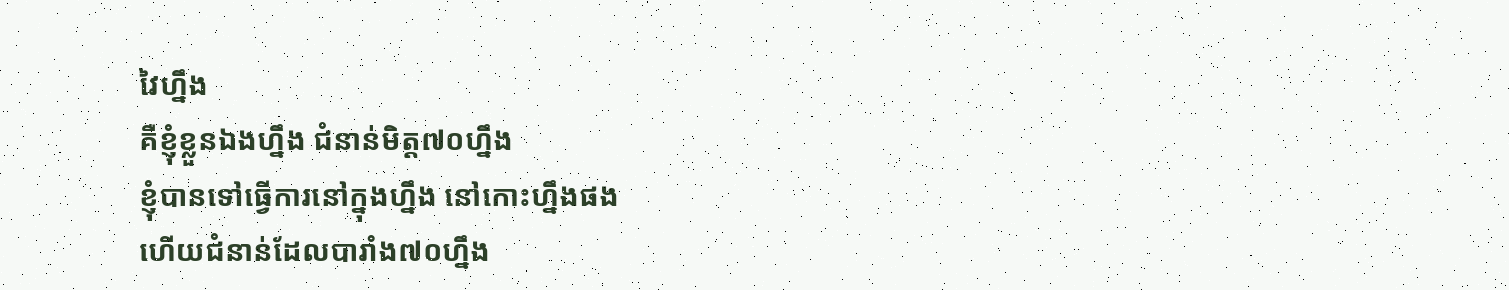វៃហ្នឹង
គឺខ្ញុំខ្លួនឯងហ្នឹង ជំនាន់មិត្ត៧០ហ្នឹង
ខ្ញុំបានទៅធ្វើការនៅក្នុងហ្នឹង នៅកោះហ្នឹងផង
ហើយជំនាន់ដែលបារាំង៧០ហ្នឹង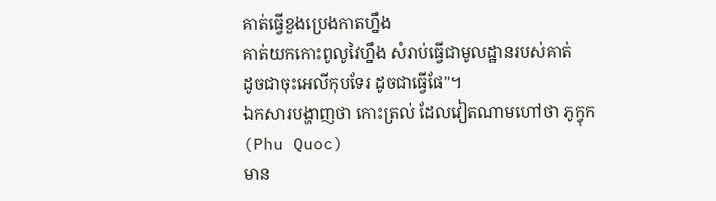គាត់ធ្វើខួងប្រេងកាតហ្នឹង
គាត់យកកោះពូលូវៃហ្នឹង សំរាប់ធ្វើជាមូលដ្ឋានរបស់គាត់
ដូចជាចុះអេលីកុបទែរ ដូចជាធ្វើផែ"។
ឯកសារបង្ហាញថា កោះត្រល់ ដែលវៀតណាមហៅថា ភូក្វុក (Phu Quoc)
មាន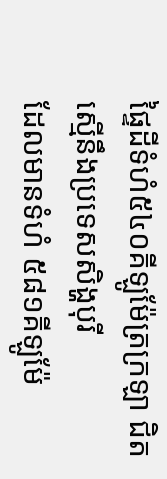ផ្ទៃដីទំហំ៥៤០គីឡូម៉ែត្រក្រឡា ជិតស្មើនឹងប្រទេសសិង្ហបុរី
ដែលមានទំហំ ៥៨១គីឡូម៉ែ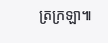ត្រក្រឡា៕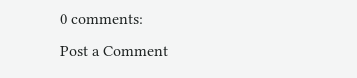0 comments:
Post a Comment